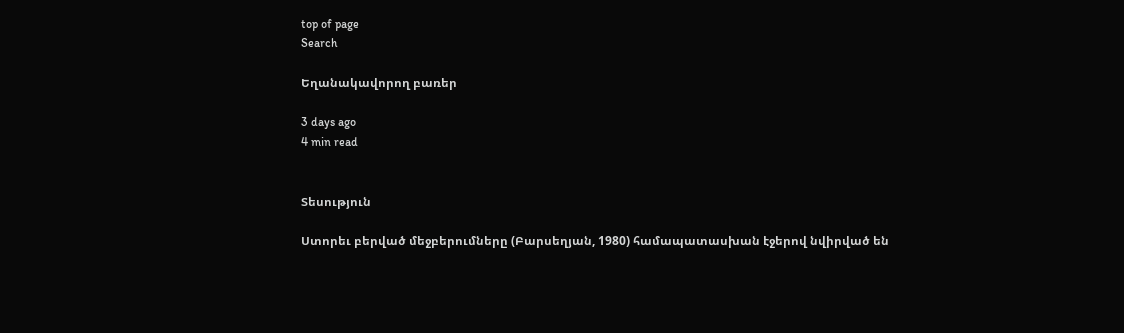top of page
Search

Եղանակավորող բառեր

3 days ago
4 min read


Տեսություն

Ստորեւ բերված մեջբերումները (Բարսեղյան, 1980) համապատասխան էջերով նվիրված են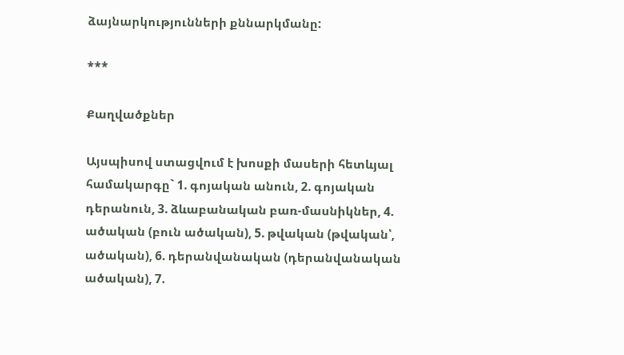ձայնարկությունների քննարկմանը:

***

Քաղվածքներ

Այսպիսով ստացվում է խոսքի մասերի հետևյալ համակարգը` 1. գոյական անուն, 2. գոյական դերանուն, 3. ձևաբանական բառ-մասնիկներ, 4. ածական (բուն ածական), 5. թվական (թվական՝, ածական), 6. դերանվանական (դերանվանական ածական), 7.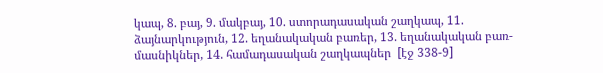կապ, 8. բայ, 9. մակբայ, 10. ստորադասական շաղկապ, 11. ձայնարկություն, 12. եղանակական բառեր, 13. եղանակական բառ-մասնիկներ, 14. համադասական շաղկապներ  [էջ 338-9]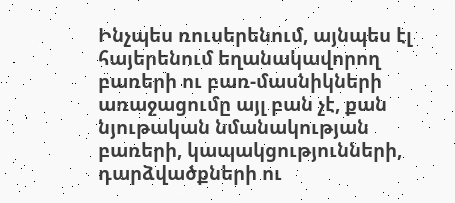Ինչպես ռուսերենում, այնպես էլ հայերենում եղանակավորող բառերի ու բառ-մասնիկների առաջացումը այլ բան չէ, քան նյութական նմանակության բառերի, կապակցությունների, դարձվածքների ու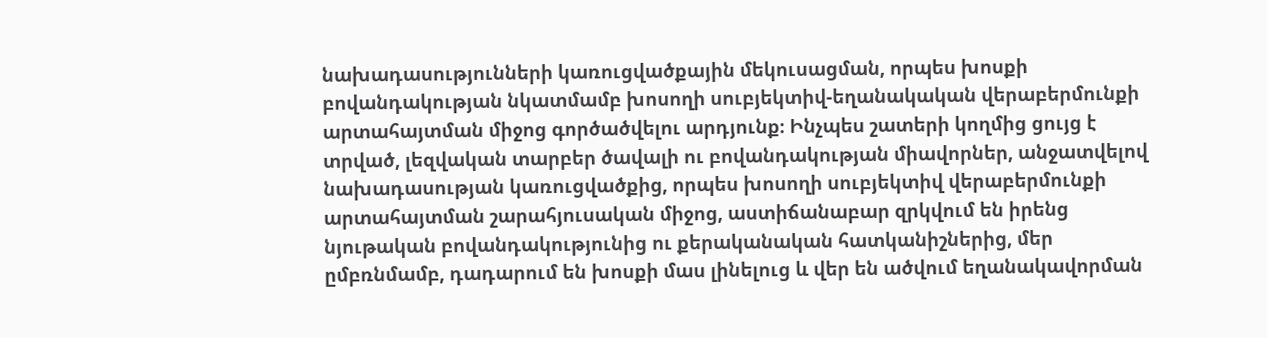նախադասությունների կառուցվածքային մեկուսացման, որպես խոսքի բովանդակության նկատմամբ խոսողի սուբյեկտիվ-եղանակական վերաբերմունքի արտահայտման միջոց գործածվելու արդյունք։ Ինչպես շատերի կողմից ցույց է տրված, լեզվական տարբեր ծավալի ու բովանդակության միավորներ, անջատվելով նախադասության կառուցվածքից, որպես խոսողի սուբյեկտիվ վերաբերմունքի արտահայտման շարահյուսական միջոց, աստիճանաբար զրկվում են իրենց նյութական բովանդակությունից ու քերականական հատկանիշներից, մեր ըմբռնմամբ, դադարում են խոսքի մաս լինելուց և վեր են ածվում եղանակավորման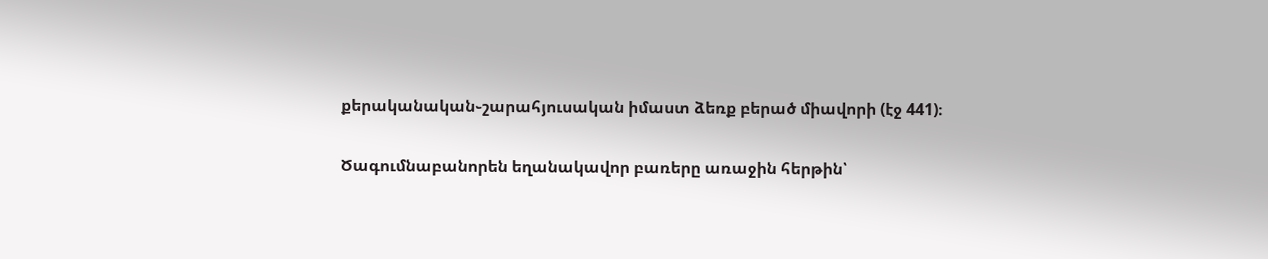քերականական֊շարահյուսական իմաստ ձեռք բերած միավորի (էջ 441)։

Ծագումնաբանորեն եղանակավոր բառերը առաջին հերթին՝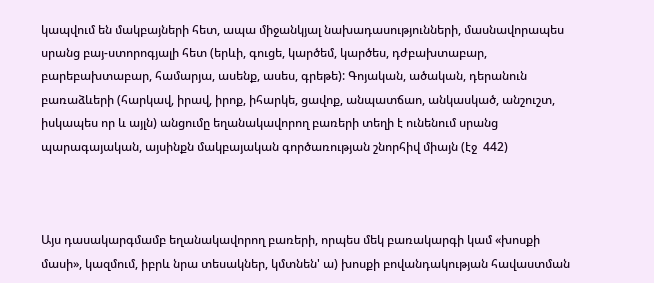կապվում են մակբայների հետ, ապա միջանկյալ նախադասությունների, մասնավորապես սրանց բայ-ստորոգյալի հետ (երևի, գուցե, կարծեմ, կարծես, դժբախտաբար, բարեբախտաբար, համարյա, ասենք, ասես, գրեթե): Գոյական, ածական, դերանուն բառաձևերի (հարկավ, իրավ, իրոք, իհարկե, ցավոք, անպատճաո, անկասկած, անշուշտ, իսկապես որ և այլն) անցումը եղանակավորող բառերի տեղի է ունենում սրանց պարագայական, այսինքն մակբայական գործառության շնորհիվ միայն (էջ  442)



Այս դասակարգմամբ եղանակավորող բառերի, որպես մեկ բառակարգի կամ «խոսքի մասի», կազմում, իբրև նրա տեսակներ, կմտնեն' ա) խոսքի բովանդակության հավաստման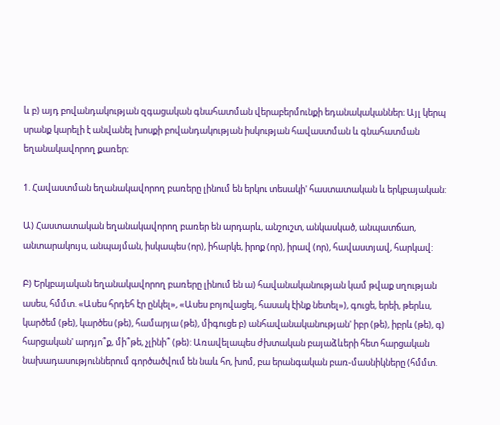և բ) այդ բովանդակության զգացական գնահատման վերաբերմունքի եդանակականներ։ Այլ կերպ սրանք կարելի է անվանել խոսքի բովանդակության իսկության հավաստման և գնահատման եղանակավորող քառեր։

1. Հավաստման եղանակավորող բառերը լինում են երկու տեսակի' հաստատական և երկբայական:

Ա) Հաստատական եղանակավորող բառեր են արդարև, անշուշտ, անկասկած, անպատճաո, անտարակույս, անպայման, իսկապես (որ), իհարկե, իրոք (որ), իրավ (որ), հավաստյավ, հարկավ:

Բ) Երկբայական եղանակավորող բառերը լինում են ա) հավանականության կամ թվաք սղության ասես, հմմտ. «Ասես հրդեհ էր ընկել», «Ասես բոյովացել, հասակ էինք նետել»), գուցե, երեի, թերևս, կարծեմ (թե), կարծես (թե), համարյա (թե), միգուցե բ) անհավանականության' իբր (թե), իբրև (թե), գ) հարցական' արդյո՞ք, մի՞թե, չլինի՞ (թե): Առավելապես ժխտական բայաձևերի հետ հարցական նախադասություններում գործածվում են նաև հո, խոմ, բա երանգական բառ-մասնիկները (հմմտ.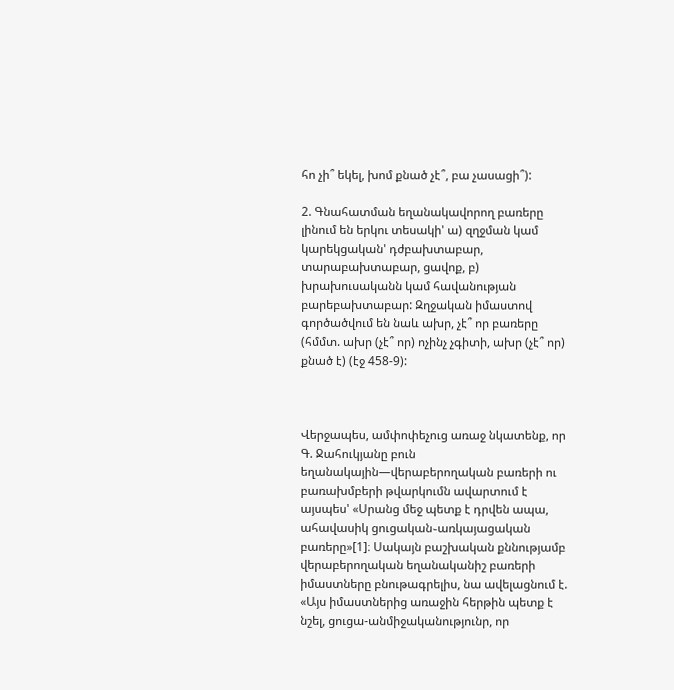հո չի՞ եկել, խոմ քնած չէ՞, բա չասացի՞):

2. Գնահատման եղանակավորող բառերը լինում են երկու տեսակի' ա) զղջման կամ կարեկցական' դժբախտաբար, տարաբախտաբար, ցավոք, բ) խրախուսականն կամ հավանության բարեբախտաբար: Զղջական իմաստով գործածվում են նաև ախր, չէ՞ որ բառերը (հմմտ. ախր (չէ՞ որ) ոչինչ չգիտի, ախր (չէ՞ որ) քնած է) (էջ 458-9):



Վերջապես, ամփոփեչուց առաջ նկատենք, որ Գ. Ջահուկյանը բուն եղանակային—վերաբերողական բառերի ու բառախմբերի թվարկումն ավարտում է այսպես' «Սրանց մեջ պետք է դրվեն ապա, ահավասիկ ցուցական֊առկայացական բառերը»[1]։ Սակայն բաշխական քննությամբ վերաբերողական եղանականիշ բառերի իմաստները բնութագրելիս, նա ավելացնում է. «Այս իմաստներից առաջին հերթին պետք է նշել, ցուցա-անմիջականությունր, որ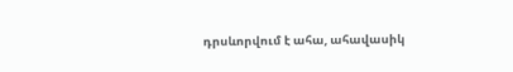դրսևորվում է ահա, ահավասիկ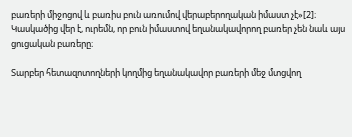բառերի միջոցով և բառիս բուն առումով վերաբերողական իմաստ չէ»[2]։ Կասկածից վեր է, ուրեմն, որ բուն իմաստով եղանակավորող բառեր չեն նաև այս ցուցական բառերը։

Տարբեր հետազոտողների կողմից եղանակավոր բառերի մեջ մտցվող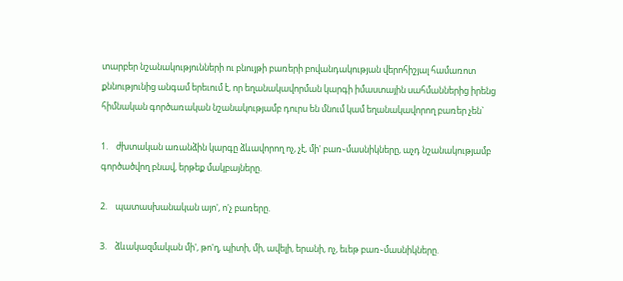տարբեր նշանակությունների ու բնույթի բառերի բովանդակության վերոհիշյալ համառոտ քննությունից անգամ երեւում է, որ եղանակավորման կարգի իմաստային սահմաններից իրենց հիմնական գործառական նշանակությամբ դուրս են մնում կամ եղանակավորող բառեր չեն`

1.    ժխտական առանձին կարգը ձևավորող ոչ, չէ, մի' բառ֊մասնիկները, աչդ նշանակությամբ գործածվող բնավ, երթեք մակբայները.

2.    պատասխանական այո', ո'չ բառերը.

3.    ձևակազմական մի', թո'ղ, պիտի, մի, ավելի, երանի, ոչ, եւեթ բառ֊մասնիկները.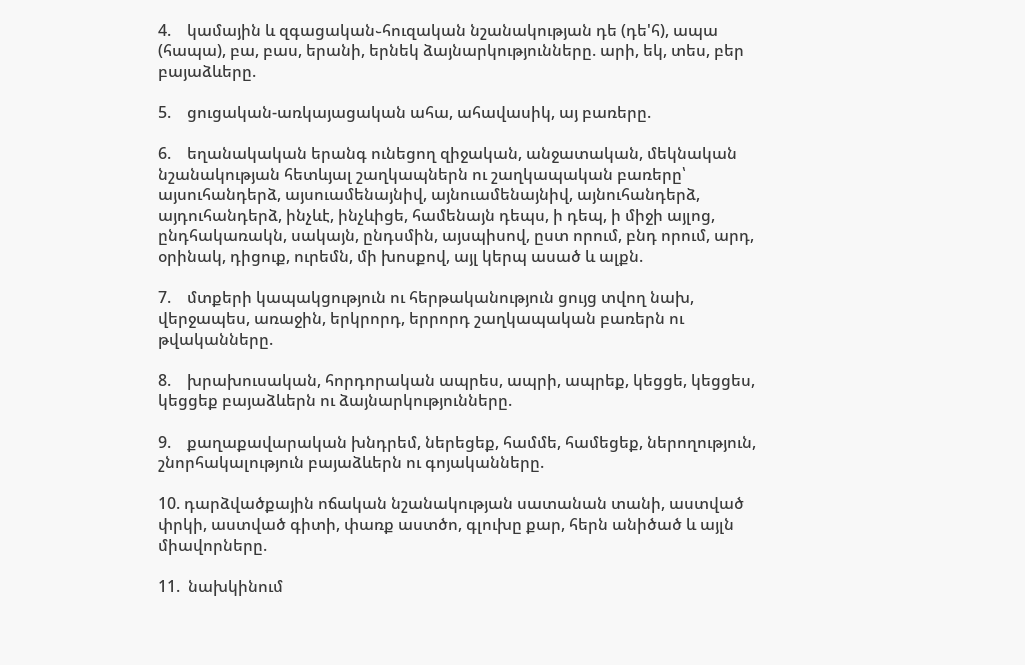4.    կամային և զգացական֊հուզական նշանակության դե (դե'հ), ապա (հապա), բա, բաս, երանի, երնեկ ձայնարկությունները. արի, եկ, տես, բեր բայաձևերը.

5.    ցուցական-առկայացական ահա, ահավասիկ, այ բառերը.

6.    եղանակական երանգ ունեցող զիջական, անջատական, մեկնական նշանակության հետևյալ շաղկապներն ու շաղկապական բառերը՝ այսուհանդերձ, այսուամենայնիվ, այնուամենայնիվ, այնուհանդերձ, այդուհանդերձ, ինչևէ, ինչևիցե, համենայն դեպս, ի դեպ, ի միջի այլոց, ընդհակառակն, սակայն, ընդսմին, այսպիսով, ըստ որում, բնդ որում, արդ, օրինակ, դիցուք, ուրեմն, մի խոսքով, այլ կերպ ասած և ալքն.

7.    մտքերի կապակցություն ու հերթականություն ցույց տվող նախ, վերջապես, առաջին, երկրորդ, երրորդ շաղկապական բառերն ու թվականները.

8.    խրախուսական, հորդորական ապրես, ապրի, ապրեք, կեցցե, կեցցես, կեցցեք բայաձևերն ու ձայնարկությունները.

9.    քաղաքավարական խնդրեմ, ներեցեք, համմե, համեցեք, ներողություն, շնորհակալություն բայաձևերն ու գոյականները.

10. դարձվածքային ոճական նշանակության սատանան տանի, աստված փրկի, աստված գիտի, փառք աստծո, գլուխը քար, հերն անիծած և այլն միավորները.

11.  նախկինում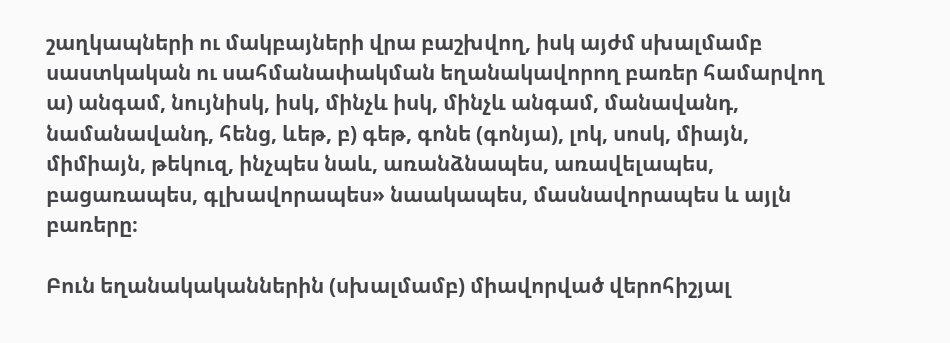շաղկապների ու մակբայների վրա բաշխվող, իսկ այժմ սխալմամբ սաստկական ու սահմանափակման եղանակավորող բառեր համարվող ա) անգամ, նույնիսկ, իսկ, մինչև իսկ, մինչև անգամ, մանավանդ, նամանավանդ, հենց, ևեթ, բ) գեթ, գոնե (գոնյա), լոկ, սոսկ, միայն, միմիայն, թեկուզ, ինչպես նաև, առանձնապես, առավելապես, բացառապես, գլխավորապես» նաակապես, մասնավորապես և այլն բառերը։

Բուն եղանակականներին (սխալմամբ) միավորված վերոհիշյալ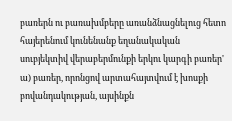բառերն ու բառախմբերը առանձնացնելուց հետո հայերենում կունենանք եղանակական սուբյեկտիվ վերաբերմունքի երկու կարգի բառեր' ա) բառեր, որոնցով արտահայտվում է խոսքի բովանդակության, այսինքն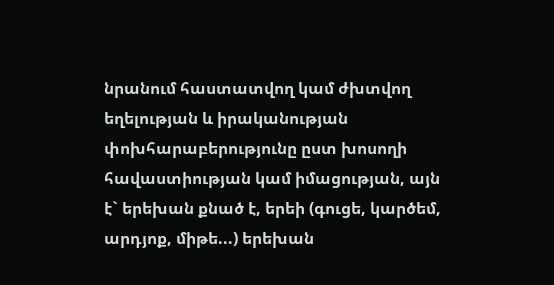նրանում հաստատվող կամ ժխտվող եղելության և իրականության փոխհարաբերությունը ըստ խոսողի հավաստիության կամ իմացության, այն է` երեխան քնած է, երեի (գուցե, կարծեմ, արդյոք, միթե...) երեխան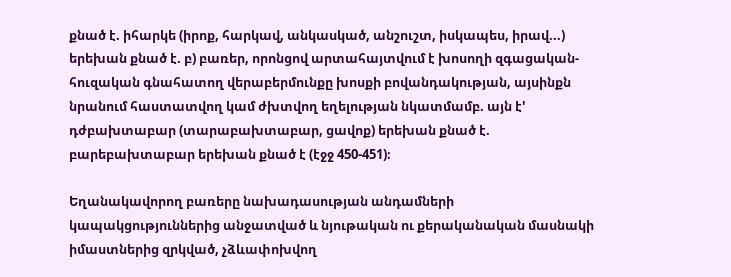քնած է. իհարկե (իրոք, հարկավ, անկասկած, անշուշտ, իսկապես, իրավ...) երեխան քնած է. բ) բառեր, որոնցով արտահայտվում է խոսողի զգացական-հուզական գնահատող վերաբերմունքը խոսքի բովանդակության, այսինքն նրանում հաստատվող կամ ժխտվող եղելության նկատմամբ. այն է' դժբախտաբար (տարաբախտաբար, ցավոք) երեխան քնած է. բարեբախտաբար երեխան քնած է (էջջ 450-451)։

Եղանակավորող բառերը նախադասության անդամների կապակցություններից անջատված և նյութական ու քերականական մասնակի իմաստներից զրկված, չձևափոխվող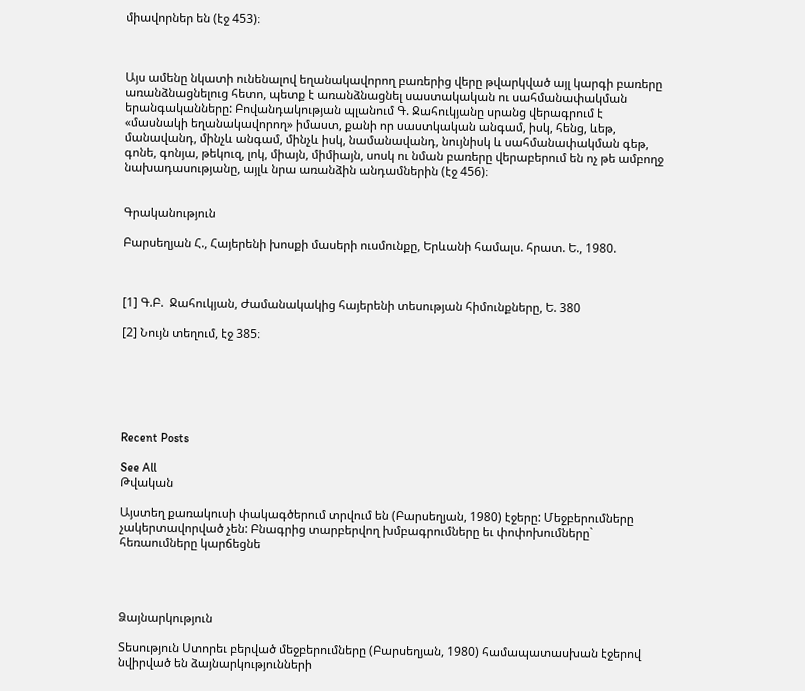միավորներ են (էջ 453)։



Այս ամենը նկատի ունենալով եղանակավորող բառերից վերը թվարկված այլ կարգի բառերը առանձնացնելուց հետո, պետք է առանձնացնել սաստակական ու սահմանափակման երանգականները: Բովանդակության պլանում Գ. Ջահուկյանը սրանց վերագրում է «մասնակի եղանակավորող» իմաստ, քանի որ սաստկական անգամ, իսկ, հենց, ևեթ, մանավանդ, մինչև անգամ, մինչև իսկ, նամանավանդ, նույնիսկ և սահմանափակման գեթ, գոնե, գոնյա, թեկուզ, լոկ, միայն, միմիայն, սոսկ ու նման բառերը վերաբերում են ոչ թե ամբողջ նախադասությանը, այլև նրա առանձին անդամներին (էջ 456)։


Գրականություն

Բարսեղյան Հ., Հայերենի խոսքի մասերի ուսմունքը, Երևանի համալս. հրատ. Ե., 1980.



[1] Գ.Բ.  Ջահուկյան, Ժամանակակից հայերենի տեսության հիմունքները, Ե. 380

[2] Նույն տեղում, էջ 385։






Recent Posts

See All
Թվական

Այստեղ քառակուսի փակագծերում տրվում են (Բարսեղյան, 1980) էջերը: Մեջբերումները չակերտավորված չեն: Բնագրից տարբերվող խմբագրումները եւ փոփոխումները` հեռաումները կարճեցնե




Ձայնարկություն

Տեսություն Ստորեւ բերված մեջբերումները (Բարսեղյան, 1980) համապատասխան էջերով նվիրված են ձայնարկությունների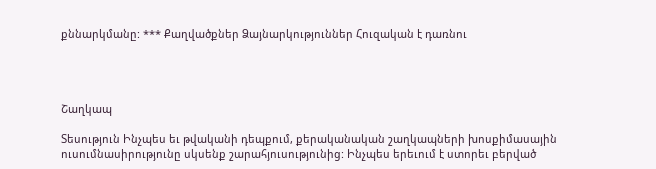քննարկմանը: *** Քաղվածքներ Ձայնարկություններ Հուզական է դառնու




Շաղկապ

Տեսություն Ինչպես եւ թվականի դեպքում, քերականական շաղկապների խոսքիմասային ուսումնասիրությունը սկսենք շարահյուսությունից: Ինչպես երեւում է ստորեւ բերված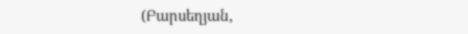(Բարսեղյան,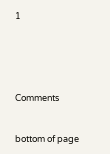1





Comments


bottom of page